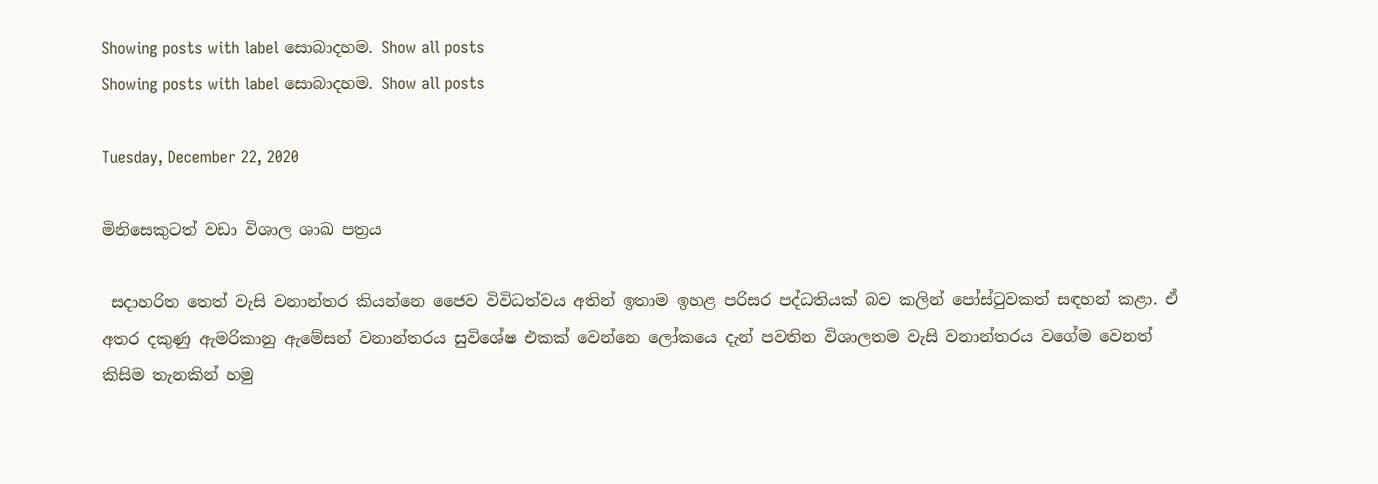Showing posts with label සොබාදහම. Show all posts
Showing posts with label සොබාදහම. Show all posts

Tuesday, December 22, 2020

මිනිසෙකුටත් වඩා විශාල ශාඛ පත්‍රය

 සදාහරිත තෙත් වැසි වනාන්තර කියන්නෙ ජෛව විවිධත්වය අතින් ඉතාම ඉහළ පරිසර පද්ධතියක් බව කලින් පෝස්ටුවකත් සඳහන් කළා. ඒ අතර දකුණු ඇමරිකානු ඇමේසන් වනාන්තරය සුවිශේෂ එකක් වෙන්නෙ ලෝකයෙ දැන් පවතින විශාලතම වැසි වනාන්තරය වගේම වෙනත් කිසිම තැනකින් හමු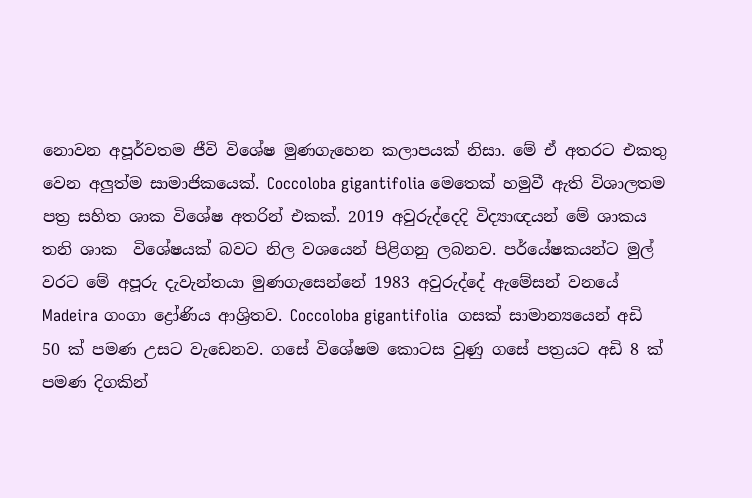නොවන අපූර්වතම ජීවි විශේෂ මුණගැහෙන කලාපයක් නිසා. මේ ඒ අතරට එකතු වෙන අලුත්ම සාමාජිකයෙක්. Coccoloba gigantifolia මෙතෙක් හමුවී ඇති විශාලතම පත්‍ර සහිත ශාක විශේෂ අතරින් එකක්. 2019 අවුරුද්දෙදි විද්‍යාඥයන් මේ ශාකය තනි ශාක  විශේෂයක් බවට නිල වශයෙන් පිළිගනු ලබනව. පර්යේෂකයන්ට මුල් වරට මේ අපූරු දැවැන්තයා මුණගැසෙන්නේ 1983 අවුරුද්දේ ඇමේසන් වනයේ Madeira ගංගා ද්‍රෝණිය ආශ්‍රිතව. Coccoloba gigantifolia  ගසක් සාමාන්‍යයෙන් අඩි 50 ක් පමණ උසට වැඩෙනව. ගසේ විශේෂම කොටස වුණු ගසේ පත්‍රයට අඩි 8 ක් පමණ දිගකින්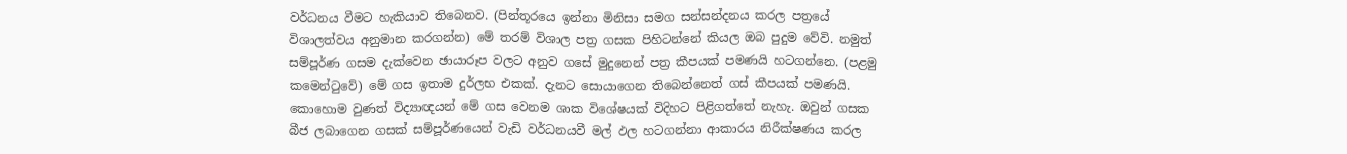වර්ධනය වීමට හැකියාව තිබෙනව. (පින්තූරයෙ ඉන්නා මිනිසා සමග සන්සන්දනය කරල පත්‍රයේ විශාලත්වය අනුමාන කරගන්න) මේ තරම් විශාල පත්‍ර ගසක පිහිටන්නේ කියල ඔබ පුදුම වේවි. නමුත් සම්පූර්ණ ගසම දැක්වෙන ඡායාරූප වලට අනුව ගසේ මුදුනෙන් පත්‍ර කීපයක් පමණයි හටගන්නෙ. (පළමු කමෙන්ටුවේ) මේ ගස ඉතාම දුර්ලභ එකක්. දැනට සොයාගෙන තිබෙන්නෙත් ගස් කීපයක් පමණයි. කොහොම වුණත් විද්‍යාඥයන් මේ ගස වෙනම ශාක විශේෂයක් විදිහට පිළිගත්තේ නැහැ. ඔවුන් ගසක බීජ ලබාගෙන ගසක් සම්පූර්ණයෙන් වැඩි වර්ධනයවී මල් ඵල හටගන්නා ආකාරය නිරීක්ෂණය කරල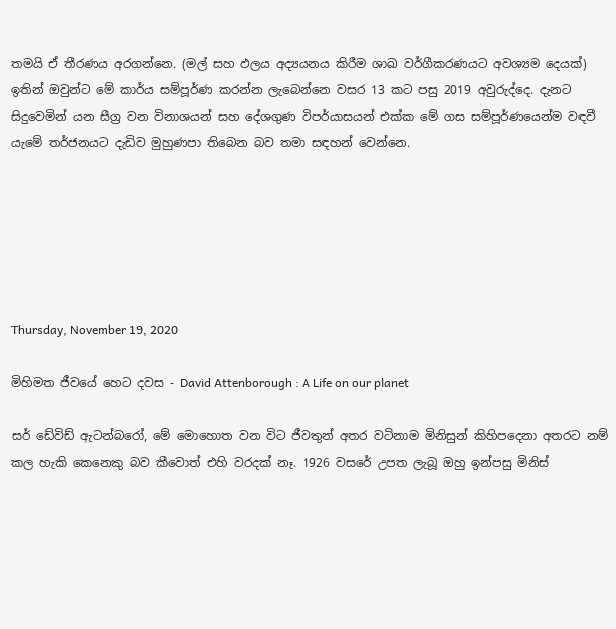තමයි ඒ තීරණය අරගන්නෙ. (මල් සහ ඵලය අද්‍යයනය කිරීම ශාඛ වර්ගීකරණයට අවශ්‍යම දෙයක්) ඉතින් ඔවුන්ට මේ කාර්ය සම්පූර්ණ කරන්න ලැබෙන්නෙ වසර 13 කට පසු 2019 අවුරුද්දෙ. දැනට සිදුවෙමින් යන සීග්‍ර වන විනාශයන් සහ දේශගුණ විපර්යාසයන් එක්ක මේ ගස සම්පූර්ණයෙන්ම වඳවී යැමේ තර්ජනයට දැඩිව මුහුණපා තිබෙන බව තමා සඳහන් වෙන්නෙ.






Thursday, November 19, 2020

මිහිමත ජීවයේ හෙට දවස - David Attenborough : A Life on our planet

සර් ඩේවිඩ් ඇටන්බරෝ, මේ මොහොත වන විට ජීවතුන් අතර වටිනාම මිනිසුන් කිහිපදෙනා අතරට නම් කල හැකි කෙනෙකු බව කීවොත් එහි වරදක් නෑ. 1926 වසරේ උපත ලැබූ ඔහු ඉන්පසු මිනිස්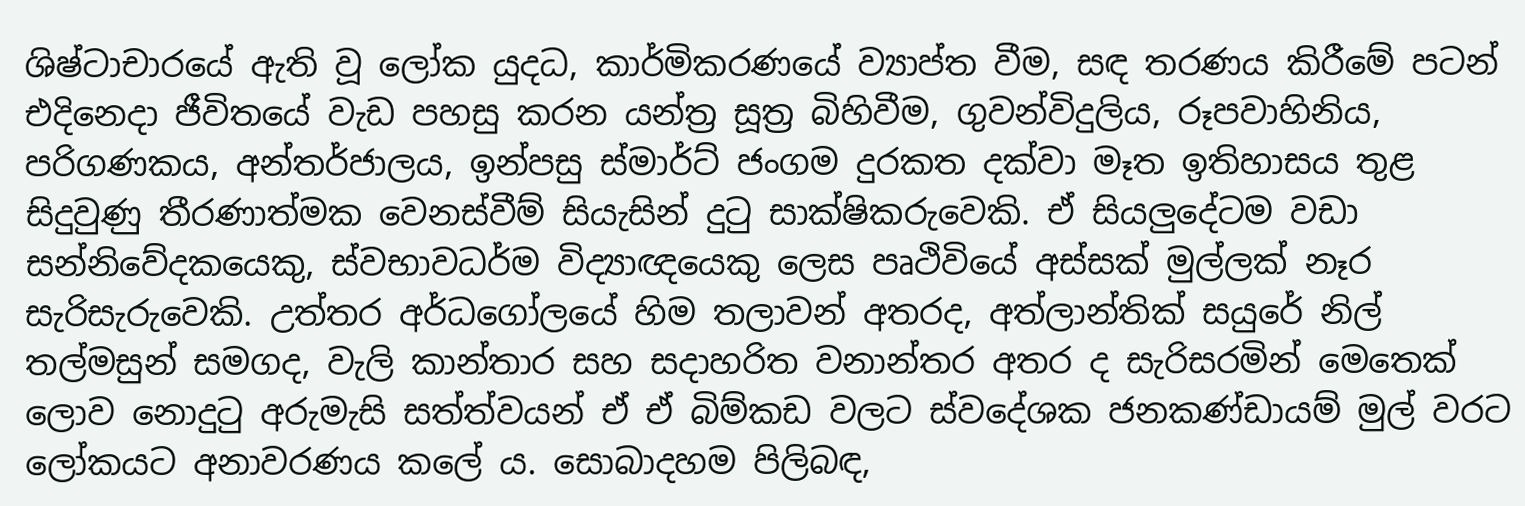ශිෂ්ටාචාරයේ ඇති වූ ලෝක යුදධ, කාර්මිකරණයේ ව්‍යාප්ත වීම, සඳ තරණය කිරීමේ පටන් එදිනෙදා ජීවිතයේ වැඩ පහසු කරන යන්ත්‍ර සූත්‍ර බිහිවීම, ගුවන්විදුලිය, රූපවාහිනිය, පරිගණකය, අන්තර්ජාලය, ඉන්පසු ස්මාර්ට් ජංගම දුරකත දක්වා මෑත ඉතිහාසය තුළ සිදුවුණු තීරණාත්මක වෙනස්වීම් සියැසින් දුටු සාක්ෂිකරුවෙකි. ඒ සියලුදේටම වඩා සන්නිවේදකයෙකු, ස්වභාවධර්ම විද්‍යාඥයෙකු ලෙස පෘථිවියේ අස්සක් මුල්ලක් නෑර සැරිසැරුවෙකි. උත්තර අර්ධගෝලයේ හිම තලාවන් අතරද, අත්ලාන්තික් සයුරේ නිල් තල්මසුන් සමගද, වැලි කාන්තාර සහ සදාහරිත වනාන්තර අතර ද සැරිසරමින් මෙතෙක් ලොව නොදුටු අරුමැසි සත්ත්වයන් ඒ ඒ බිම්කඩ වලට ස්වදේශක ජනකණ්ඩායම් මුල් වරට ලෝකයට අනාවරණය කලේ ය. සොබාදහම පිලිබඳ,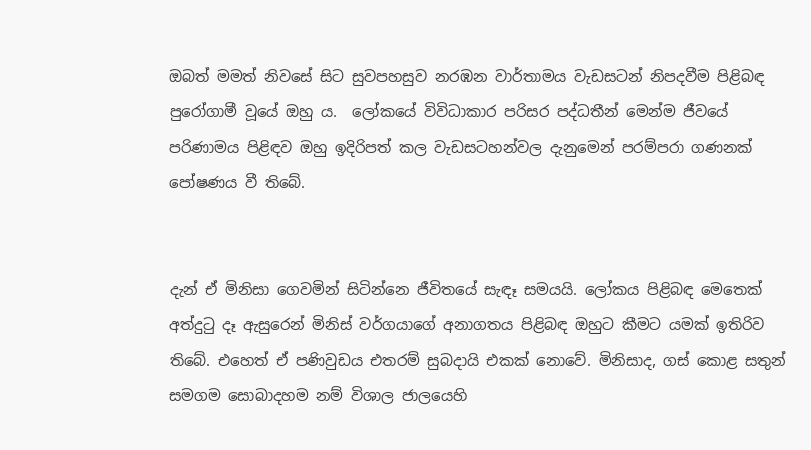ඔබත් මමත් නිවසේ සිට සුවපහසුව නරඹන වාර්තාමය වැඩසටන් නිපදවීම පිළිබඳ පුරෝගාමී වූයේ ඔහු ය.  ලෝකයේ විවිධාකාර පරිසර පද්ධතීන් මෙන්ම ජීවයේ පරිණාමය පිළිඳව ඔහු ඉදිරිපත් කල වැඩසටහන්වල දැනුමෙන් පරම්පරා ගණනක් පෝෂණය වී තිබේ.


දැන් ඒ මිනිසා ගෙවමින් සිටින්නෙ ජීවිතයේ සැඳෑ සමයයි. ලෝකය පිළිබඳ මෙතෙක් අත්දුටු දෑ ඇසුරෙන් මිනිස් වර්ගයාගේ අනාගතය පිළිබඳ ඔහුට කීමට යමක් ඉතිරිව තිබේ. එහෙත් ඒ පණිවුඩය එතරම් සුබදායි එකක් නොවේ. මිනිසාද, ගස් කොළ සතුන් සමගම සොබාදහම නම් විශාල ජාලයෙහි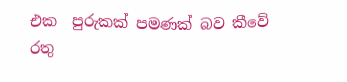එක  පුරුකක් පමණක් බව කීවේ රතු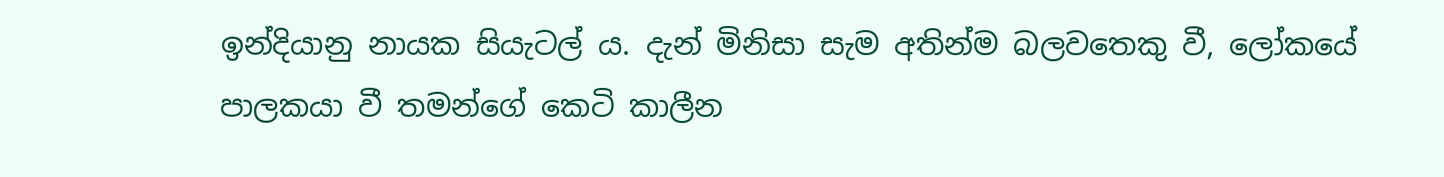ඉන්දියානු නායක සියැටල් ය. දැන් මිනිසා සැම අතින්ම බලවතෙකු වී, ලෝකයේ පාලකයා වී තමන්ගේ කෙටි කාලීන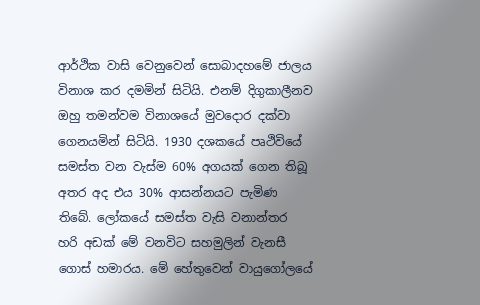ආර්ථික වාසි වෙනුවෙන් සොබාදහමේ ජාලය විනාශ කර දමමින් සිටියි. එනම් දිගුකාලීනව ඔහු තමන්වම විනාශයේ මුවදොර දක්වා ගෙනයමින් සිටියි. 1930 දශකයේ පෘථිවියේ සමස්ත වන වැස්ම 60% අගයක් ගෙන තිබූ අතර අද එය 30% ආසන්නයට පැමිණ තිබේ. ලෝකයේ සමස්ත වැසි වනාන්තර හරි අඩක් මේ වනවිට සහමුලින් වැනසී ගොස් හමාරය. මේ හේතුවෙන් වායුගෝලයේ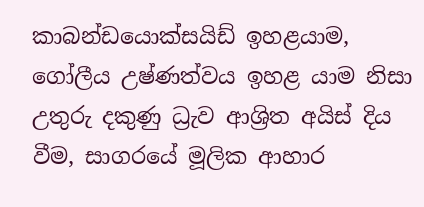කාබන්ඩයොක්සයිඩ් ඉහළයාම, ගෝලීය උෂ්ණත්වය ඉහළ යාම නිසා උතුරු දකුණු ධ්‍රැව ආශ්‍රිත අයිස් දිය වීම, සාගරයේ මූලික ආහාර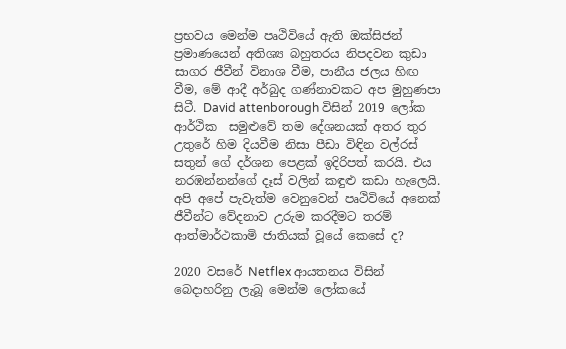ප්‍රභවය මෙන්ම පෘථිවියේ ඇති ඔක්සිජන් ප්‍රමාණයෙන් අතිශ්‍ය බහුතරය නිපදවන කුඩා සාගර ජීවීන් විනාශ වීම, පානීය ජලය හිඟ වීම, මේ ආදී අර්බුද ගණ්නාවකට අප මුහුණපා සිටී. David attenborough විසින් 2019 ලෝක ආර්ථික  සමුළුවේ තම දේශනයක් අතර තුර උතුරේ හිම දියවීම නිසා පීඩා විඳින වල්රස් සතුන් ගේ දර්ශන පෙළක් ඉදිරිපත් කරයි. එය නරඹන්නන්ගේ දෑස් වලින් කඳුළු කඩා හැලෙයි. අපි අපේ පැවැත්ම වෙනුවෙන් පෘථිවියේ අනෙක් ජීවීන්ට වේදනාව උරුම කරදීමට තරම් ආත්මාර්ථකාමි ජාතියක් වූයේ කෙසේ ද?

2020 වසරේ Netflex ආයතනය විසින් බෙදාහරිනු ලැබූ මෙන්ම ලෝකයේ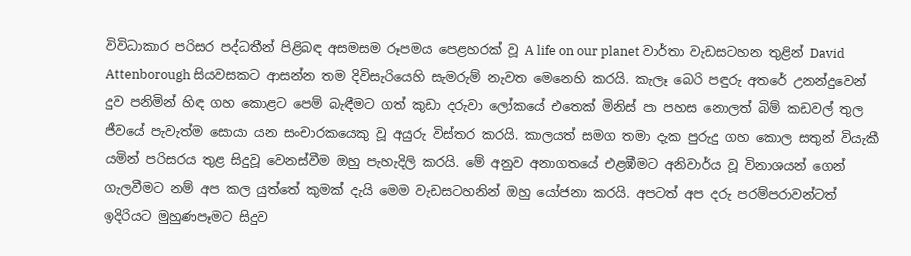විවිධාකාර පරිසර පද්ධතීන් පිළිබඳ අසමසම රූපමය පෙළහරක් වූ A life on our planet වාර්තා වැඩසටහන තුළින් David Attenborough සියවසකට ආසන්න තම දිවිසැරියෙහි සැමරුම් නැවත මෙනෙහි කරයි. කැලෑ බෙරි පඳුරු අතරේ උනන්දුවෙන් දුව පනිමින් හිඳ ගහ කොළට පෙම් බැඳීමට ගත් කුඩා දරුවා ලෝකයේ එතෙක් මිනිස් පා පහස නොලත් බිම් කඩවල් තුල ජීවයේ පැවැත්ම සොයා යන සංචාරකයෙකු වූ අයුරු විස්තර කරයි. කාලයත් සමග තමා දැක පුරුදු ගහ කොල සතුන් වියැකී යමින් පරිසරය තුළ සිදුවූ වෙනස්වීම ඔහු පැහැදිලි කරයි. මේ අනුව අනාගතයේ එළඹීමට අනිවාර්ය වූ විනාශයන් ගෙන් ගැලවීමට නම් අප කල යුත්තේ කුමක් දැයි මෙම වැඩසටහනින් ඔහු යෝජනා කරයි. අපටත් අප දරු පරම්පරාවන්ටත් ඉදිරියට මුහුණපෑමට සිදුව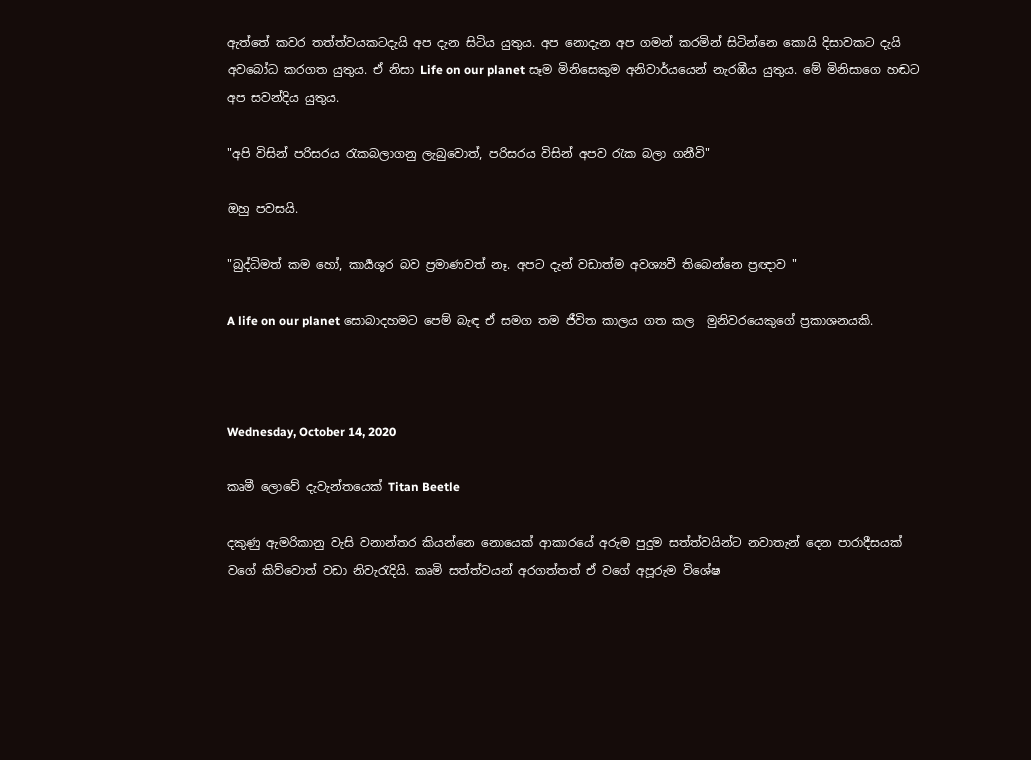ඇත්තේ කවර තත්ත්වයකටදැයි අප දැන සිටිය යුතුය. අප නොදැන අප ගමන් කරමින් සිටින්නෙ කොයි දිසාවකට දැයි අවබෝධ කරගත යුතුය. ඒ නිසා Life on our planet සෑම මිනිසෙකුම අනිවාර්යයෙන් නැරඹීය යුතුය. මේ මිනිසාගෙ හඬට අප සවන්දිය යුතුය.

"අපි විසින් පරිසරය රැකබලාගනු ලැබුවොත්, පරිසරය විසින් අපව රැක බලා ගනීවි"

ඔහු පවසයි.

"බුද්ධිමත් කම හෝ, කාර්‍යශූර බව ප්‍රමාණවත් නෑ. අපට දැන් වඩාත්ම අවශ්‍යවී තිබෙන්නෙ ප්‍රඥාව "

A life on our planet සොබාදහමට පෙම් බැඳ ඒ සමග තම ජීවිත කාලය ගත කල  මුනිවරයෙකුගේ ප්‍රකාශනයකි.



Wednesday, October 14, 2020

කෘමී ලොවේ දැවැන්තයෙක් Titan Beetle

දකුණු ඇමරිකානු වැසි වනාන්තර කියන්නෙ නොයෙක් ආකාරයේ අරුම පුදුම සත්ත්වයින්ට නවාතැන් දෙන පාරාදීසයක් වගේ කිව්වොත් වඩා නිවැරැදියි. කෘමි සත්ත්වයන් අරගත්තත් ඒ වගේ අපූරුම විශේෂ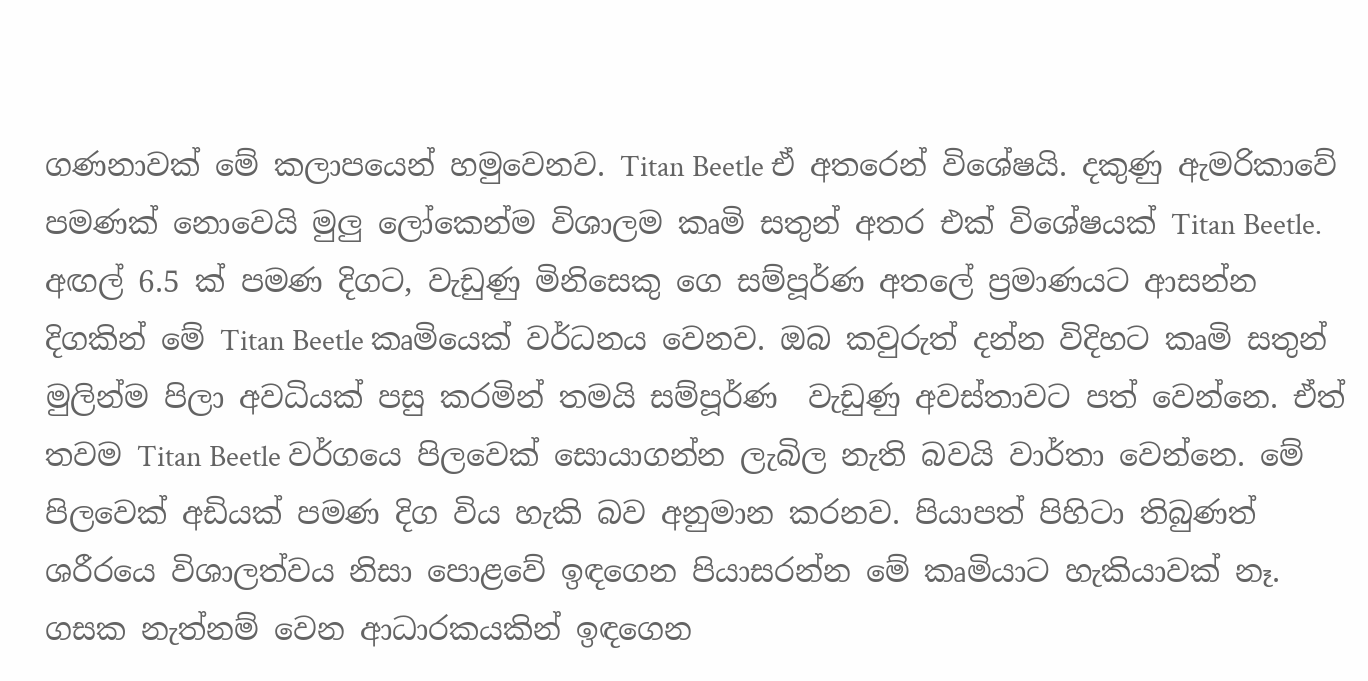ගණනාවක් මේ කලාපයෙන් හමුවෙනව. Titan Beetle ඒ අතරෙන් විශේෂයි. දකුණු ඇමරිකාවේ පමණක් නොවෙයි මුලු ලෝකෙන්ම විශාලම කෘමි සතුන් අතර එක් විශේෂයක් Titan Beetle. අඟල් 6.5 ක් පමණ දිගට, වැඩුණු මිනිසෙකු ගෙ සම්පූර්ණ අතලේ ප්‍රමාණයට ආසන්න දිගකින් මේ Titan Beetle කෘමියෙක් වර්ධනය වෙනව. ඔබ කවුරුත් දන්න විදිහට කෘමි සතුන් මුලින්ම පිලා අවධියක් පසු කරමින් තමයි සම්පූර්ණ  වැඩුණු අවස්‍තාවට පත් වෙන්නෙ. ඒත් තවම Titan Beetle වර්ගයෙ පිලවෙක් සොයාගන්න ලැබිල නැති බවයි වාර්තා වෙන්නෙ. මේ පිලවෙක් අඩියක් පමණ දිග විය හැකි බව අනුමාන කරනව. පියාපත් පිහිටා තිබුණත් ශරීරයෙ විශාලත්වය නිසා පොළවේ ඉඳගෙන පියාසරන්න මේ කෘමියාට හැකියාවක් නෑ. ගසක නැත්නම් වෙන ආධාරකයකින් ඉඳගෙන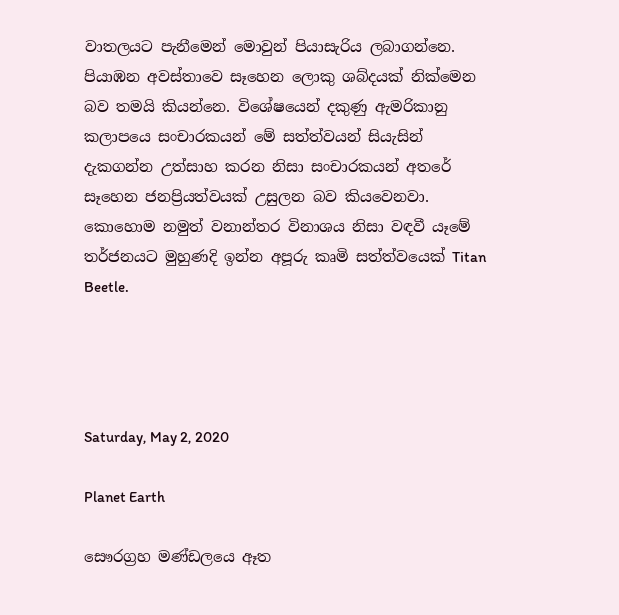වාතලයට පැනීමෙන් මොවුන් පියාසැරිය ලබාගන්නෙ. පියාඹන අවස්‍තාවෙ සෑහෙන ලොකු ශබ්දයක් නික්මෙන බව තමයි කියන්නෙ. විශේෂයෙන් දකුණු ඇමරිකානු කලාපයෙ සංචාරකයන් මේ සත්ත්වයන් සියැසින් දැකගන්න උත්සාහ කරන නිසා සංචාරකයන් අතරේ සෑහෙන ජනප්‍රියත්වයක් උසුලන බව කියවෙනවා. කොහොම නමුත් වනාන්තර විනාශය නිසා වඳවී යෑමේ තර්ජනයට මුහුණදි ඉන්න අපූරු කෘමි සත්ත්වයෙක් Titan Beetle.




Saturday, May 2, 2020

Planet Earth

සෞරග්‍රහ මණ්ඩලයෙ ඈත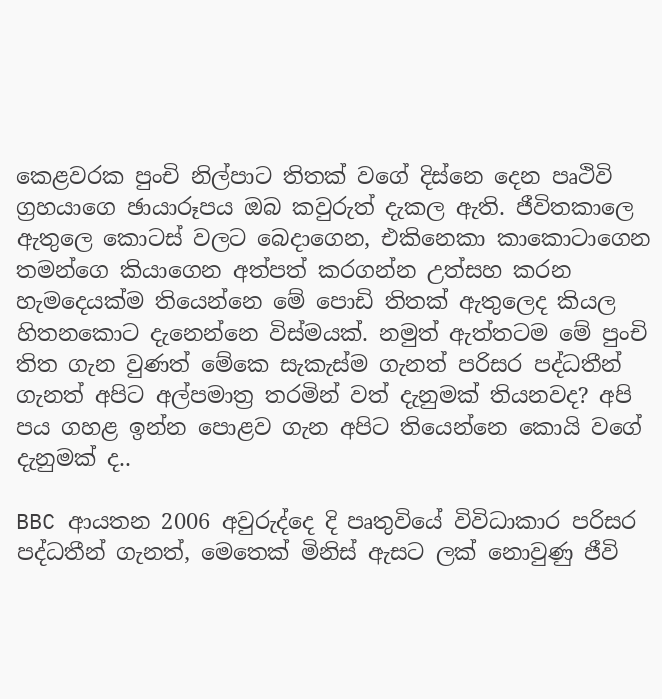කෙළවරක පුංචි නිල්පාට තිතක් වගේ දිස්නෙ දෙන පෘථිවි ග්‍රහයාගෙ ඡායාරූපය ඔබ කවුරුත් දැකල ඇති. ජීවිතකාලෙ ඇතුලෙ කොටස් වලට බෙදාගෙන, එකිනෙකා කාකොටාගෙන තමන්ගෙ කියාගෙන අත්පත් කරගන්න උත්සහ කරන හැමදෙයක්ම තියෙන්නෙ මේ පොඩි තිතක් ඇතුලෙද කියල හිතනකොට දැනෙන්නෙ විස්මයක්. නමුත් ඇත්තටම මේ පුංචි තිත ගැන වුණත් මේකෙ සැකැස්ම ගැනත් පරිසර පද්ධතීන් ගැනත් අපිට අල්පමාත්‍ර තරමින් වත් දැනුමක් තියනවද? අපි පය ගහළ ඉන්න පොළව ගැන අපිට තියෙන්නෙ කොයි වගේ දැනුමක් ද..

BBC ආයතන 2006 අවුරුද්දෙ දි පෘතුවියේ විවිධාකාර පරිසර පද්ධතීන් ගැනත්, මෙතෙක් මිනිස් ඇසට ලක් නොවුණු ජීවි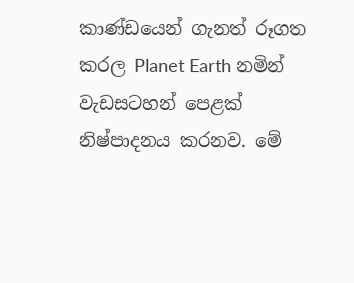කාණ්ඩයෙන් ගැනත් රූගත කරල Planet Earth නමින් වැඩසටහන් පෙළක් නිෂ්පාදනය කරනව. මේ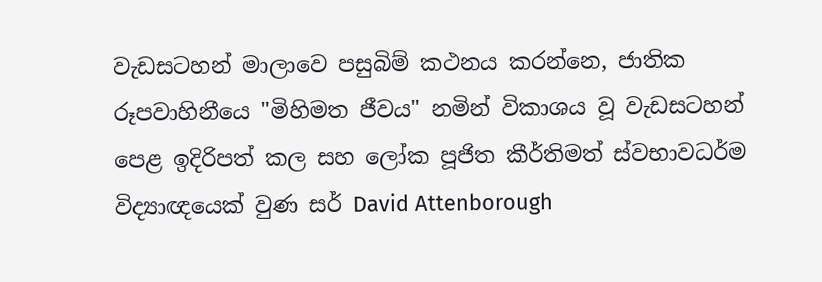වැඩසටහන් මාලාවෙ පසුබිම් කථනය කරන්නෙ, ජාතික රූපවාහිනීයෙ "මිහිමත ජීවය" නමින් විකාශය වූ වැඩසටහන් පෙළ ඉදිරිපත් කල සහ ලෝක පූජිත කීර්තිමත් ස්වභාවධර්ම විද්‍යාඥයෙක් වුණ සර් David Attenborough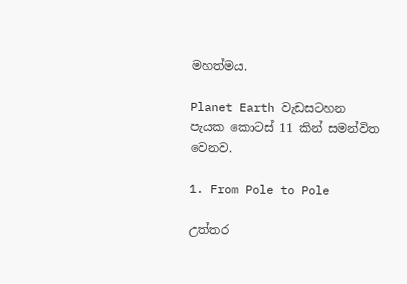මහත්මය.

Planet Earth වැඩසටහන පැයක කොටස් 11 කින් සමන්විත වෙනව.

1. From Pole to Pole

උත්තර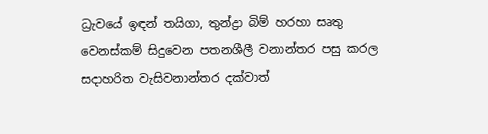ධ්‍රැවයේ ඉඳන් තයිගා, තුන්ද්‍රා බිම් හරහා සෘතු වෙනස්කම් සිදුවෙන පතනශීලී වනාන්තර පසු කරල සදාහරිත වැසිවනාන්තර දක්වාත්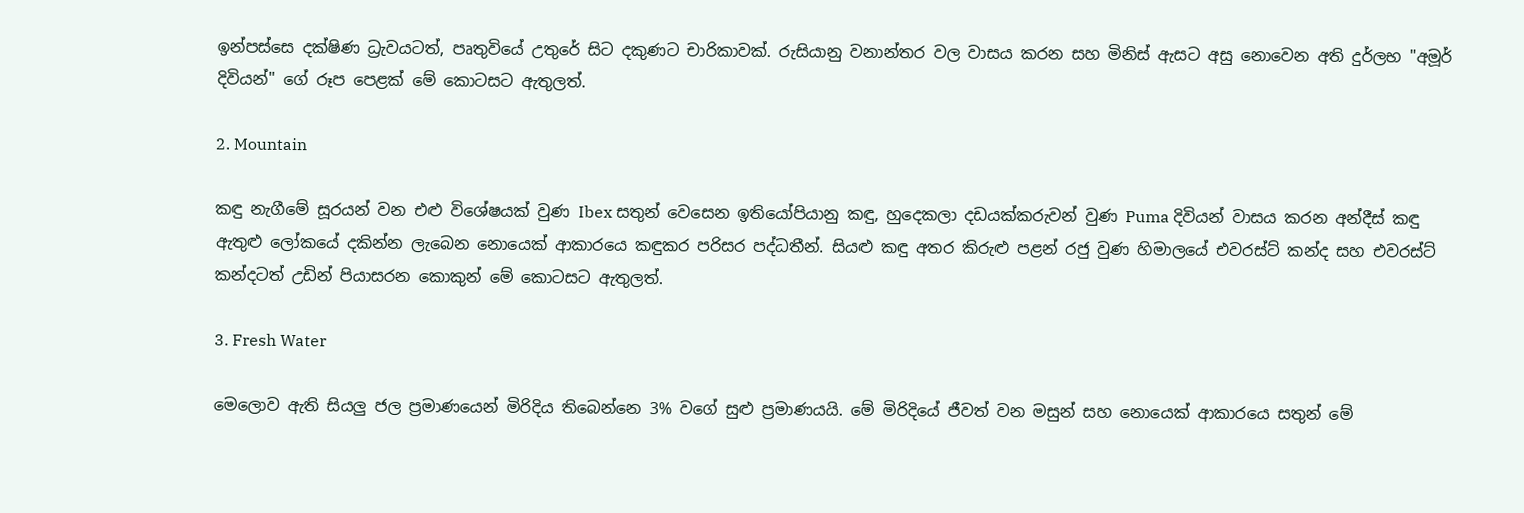ඉන්පස්සෙ දක්ෂිණ ධ්‍රැවයටත්, පෘතුවියේ උතුරේ සිට දකුණට චාරිකාවක්. රුසියානු වනාන්තර වල වාසය කරන සහ මිනිස් ඇසට අසු නොවෙන අති දුර්ලභ "අමූර් දිවියන්" ගේ රූප පෙළක් මේ කොටසට ඇතුලත්.

2. Mountain

කඳු නැගීමේ සූරයන් වන එළු විශේෂයක් වුණ Ibex සතුන් වෙසෙන ඉතියෝපියානු කඳු, හුදෙකලා දඩයක්කරුවන් වුණ Puma දිවියන් වාසය කරන අන්දීස් කඳු ඇතුළු ලෝකයේ දකින්න ලැබෙන නොයෙක් ආකාරයෙ කඳුකර පරිසර පද්ධතීන්. සියළු කඳු අතර කිරුළු පළන් රජු වුණ හිමාලයේ එවරස්ට් කන්ද සහ එවරස්ට් කන්දටත් උඩින් පියාසරන කොකුන් මේ කොටසට ඇතුලත්.

3. Fresh Water

මෙලොව ඇති සියලු ජල ප්‍රමාණයෙන් මිරිදිය තිබෙන්නෙ 3% වගේ සුළු ප්‍රමාණයයි. මේ මිරිදියේ ජීවත් වන මසුන් සහ නොයෙක් ආකාරයෙ සතුන් මේ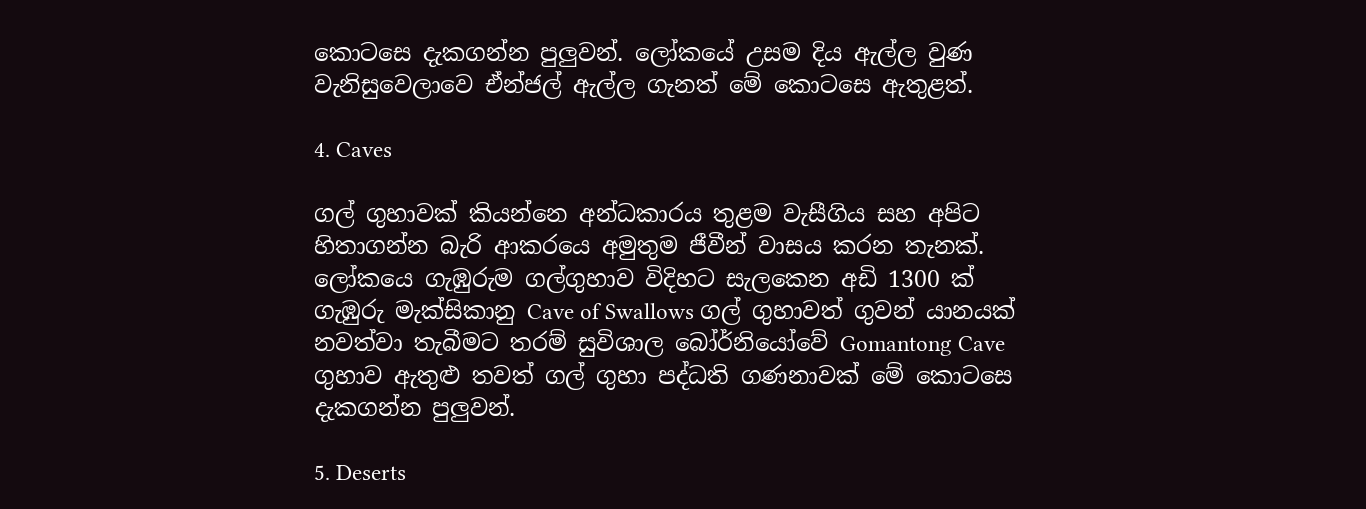කොටසෙ දැකගන්න පුලුවන්. ලෝකයේ උසම දිය ඇල්ල වුණ වැනිසුවෙලාවෙ ඒන්ජල් ඇල්ල ගැනත් මේ කොටසෙ ඇතුළත්.

4. Caves

ගල් ගුහාවක් කියන්නෙ අන්ධකාරය තුළම වැසීගිය සහ අපිට හිතාගන්න බැරි ආකරයෙ අමුතුම ජීවීන් වාසය කරන තැනක්. ලෝකයෙ ගැඹුරුම ගල්ගුහාව විදිහට සැලකෙන අඩි 1300 ක් ගැඹුරු මැක්සිකානු Cave of Swallows ගල් ගුහාවත් ගුවන් යානයක් නවත්වා තැබීමට තරම් සුවිශාල බෝර්නියෝවේ Gomantong Cave ගුහාව ඇතුළු තවත් ගල් ගුහා පද්ධති ගණනාවක් මේ කොටසෙ දැකගන්න පුලුවන්.

5. Deserts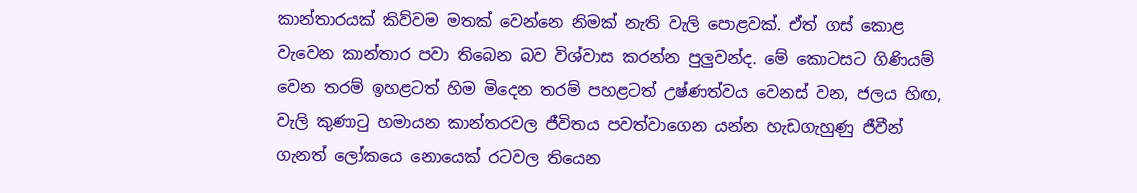කාන්තාරයක් කිව්වම මතක් වෙන්නෙ නිමක් නැති වැලි පොළවක්. ඒත් ගස් කොළ වැවෙන කාන්තාර පවා තිබෙන බව විශ්වාස කරන්න පුලුවන්ද. මේ කොටසට ගිණියම් වෙන තරම් ඉහළටත් හිම මිදෙන තරම් පහළටත් උෂ්ණත්වය වෙනස් වන, ජලය හිඟ, වැලි කුණාටු හමායන කාන්තරවල ජීවිතය පවත්වාගෙන යන්න හැඩගැහුණු ජීවීන් ගැනත් ලෝකයෙ නොයෙක් රටවල තියෙන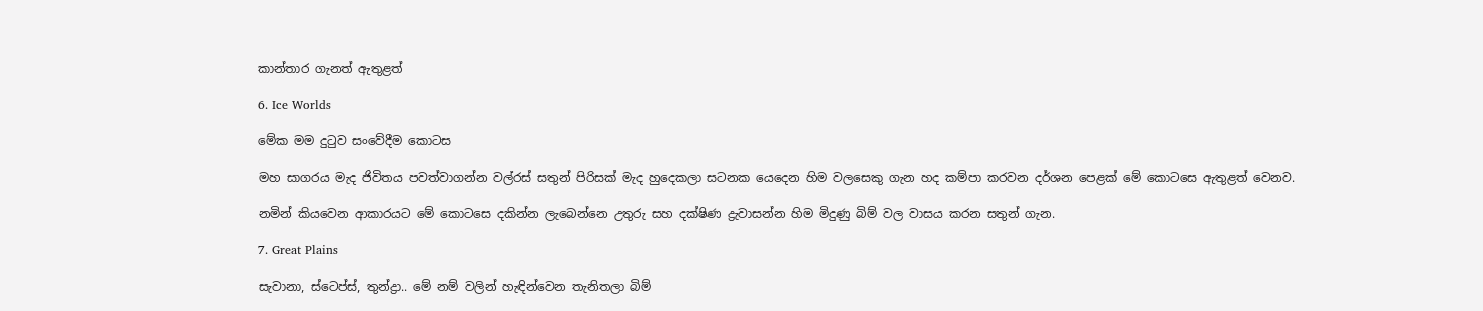කාන්තාර ගැනත් ඇතුළත්

6. Ice Worlds

මේක මම දුටුව සංවේදීම කොටස

මහ සාගරය මැද ජිවිතය පවත්වාගන්න වල්රස් සතුන් පිරිසක් මැද හුදෙකලා සටනක යෙදෙන හිම වලසෙකු ගැන හද කම්පා කරවන දර්ශන පෙළක් මේ කොටසෙ ඇතුළත් වෙනව.

නමින් කියවෙන ආකාරයට මේ කොටසෙ දකින්න ලැබෙන්නෙ උතුරු සහ දක්ෂිණ ද්‍රැවාසන්න හිම මිදුණු බිම් වල වාසය කරන සතුන් ගැන.

7. Great Plains

සැවානා, ස්ටෙප්ස්, තුන්ද්‍රා.. මේ නම් වලින් හැඳින්වෙන තැනිතලා බිම්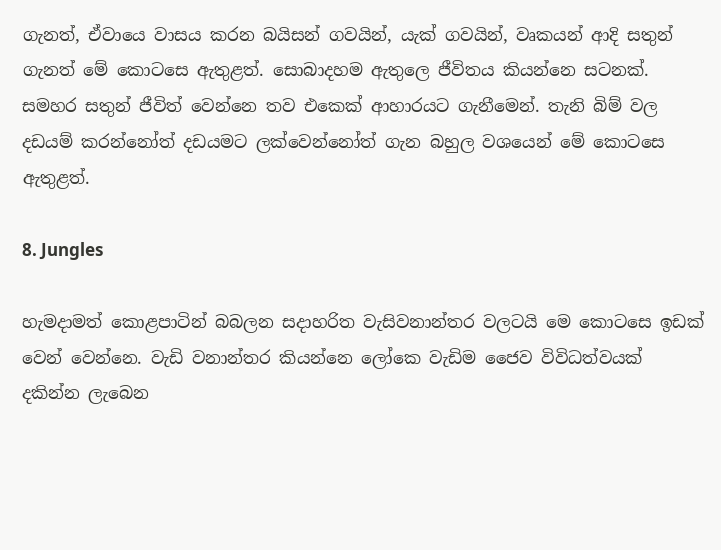ගැනත්, ඒවායෙ වාසය කරන බයිසන් ගවයින්, යැක් ගවයින්, වෘකයන් ආදි සතුන් ගැනත් මේ කොටසෙ ඇතුළත්. සොබාදහම ඇතුලෙ ජීවිතය කියන්නෙ සටනක්. සමහර සතුන් ජීවිත් වෙන්නෙ තව එකෙක් ආහාරයට ගැනීමෙන්. තැනි බිම් වල දඩයම් කරන්නෝත් දඩයමට ලක්වෙන්නෝත් ගැන බහුල වශයෙන් මේ කොටසෙ ඇතුළත්.

8. Jungles

හැමදාමත් කොළපාටින් බබලන සදාහරිත වැසිවනාන්තර වලටයි මෙ කොටසෙ ඉඩක් වෙන් වෙන්නෙ. වැඩි වනාන්තර කියන්නෙ ලෝකෙ වැඩිම ජෛව විවිධත්වයක් දකින්න ලැබෙන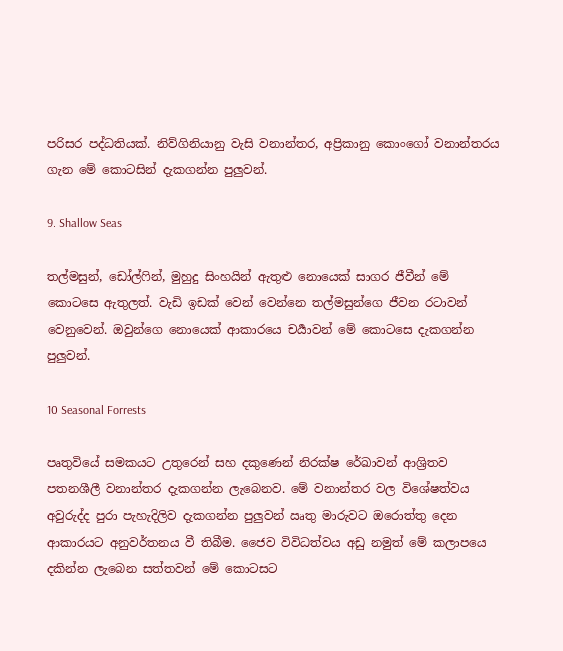පරිසර පද්ධතියක්. නිව්ගිනියානු වැසි වනාන්තර, අප්‍රිකානු කොංගෝ වනාන්තරය ගැන මේ කොටසින් දැකගන්න පුලුවන්.

9. Shallow Seas

තල්මසුන්, ඩෝල්ෆින්, මුහුදු සිංහයින් ඇතුළු නොයෙක් සාගර ජීවීන් මේ කොටසෙ ඇතුලත්. වැඩි ඉඩක් වෙන් වෙන්නෙ තල්මසුන්ගෙ ජීවන රටාවන් වෙනුවෙන්. ඔවුන්ගෙ නොයෙක් ආකාරයෙ චර්‍යාවන් මේ කොටසෙ දැකගන්න පුලුවන්.

10 Seasonal Forrests

පෘතුවියේ සමකයට උතුරෙන් සහ දකුණෙන් නිරක්ෂ රේඛාවන් ආශ්‍රිතව පතනශීලී වනාන්තර දැකගන්න ලැබෙනව. මේ වනාන්තර වල විශේෂත්වය අවුරුද්ද පුරා පැහැදිලිව දැකගන්න පුලුවන් ඍතු මාරුවට ඔරොත්තු දෙන ආකාරයට අනුවර්තනය වී තිබීම. ජෛව විවිධත්වය අඩු නමුත් මේ කලාපයෙ දකින්න ලැබෙන සත්තවන් මේ කොටසට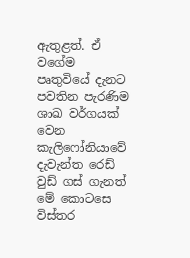ඇතුළත්. ඒ වගේම පෘතුවියේ දැනට පවතින පැරණිම ශාඛ වර්ගයක් වෙන කැලිෆෝනියාවේ දැවැන්ත රෙඩ් වුඩ් ගස් ගැනත් මේ කොටසෙ විස්තර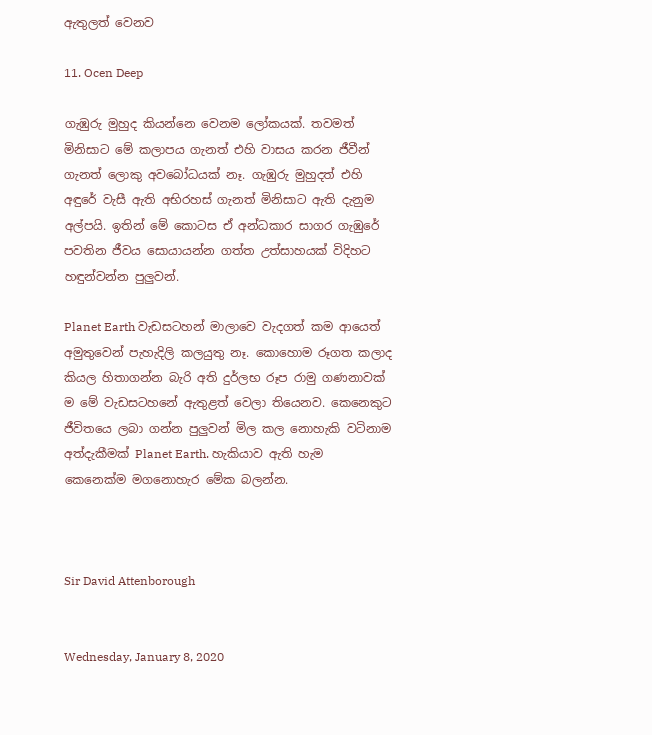ඇතුලත් වෙනව

11. Ocen Deep

ගැඹුරු මුහුද කියන්නෙ වෙනම ලෝකයක්. තවමත් මිනිසාට මේ කලාපය ගැනත් එහි වාසය කරන ජීවීන් ගැනත් ලොකු අවබෝධයක් නෑ. ගැඹුරු මුහුදත් එහි අඳුරේ වැසී ඇති අභිරහස් ගැනත් මිනිසාට ඇති දැනුම අල්පයි. ඉතින් මේ කොටස ඒ අන්ධකාර සාගර ගැඹුරේ පවතින ජීවය සොයායන්න ගත්ත උත්සාහයක් විදිහට හඳුන්වන්න පුලුවන්.

Planet Earth වැඩසටහන් මාලාවෙ වැදගත් කම ආයෙත් අමුතුවෙන් පැහැදිලි කලයුතු නෑ. කොහොම රූගත කලාද කියල හිතාගන්න බැරි අති දුර්ලභ රූප රාමු ගණනාවක් ම මේ වැඩසටහනේ ඇතුළත් වෙලා තියෙනව. කෙනෙකුට ජීවිතයෙ ලබා ගන්න පුලුවන් මිල කල නොහැකි වටිනාම අත්දැකීමක් Planet Earth. හැකියාව ඇති හැම කෙනෙක්ම මගනොහැර මේක බලන්න.



Sir David Attenborough


Wednesday, January 8, 2020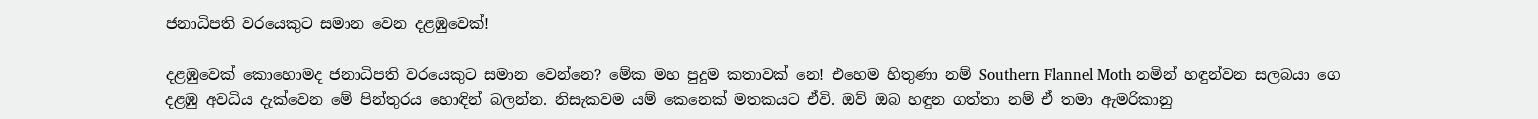ජනාධිපති වරයෙකුට සමාන වෙන දළඹුවෙක්!

දළඹුවෙක් කොහොමද ජනාධිපති වරයෙකුට සමාන වෙන්නෙ? මේක මහ පුදුම කතාවක් නෙ! එහෙම හිතුණා නම් Southern Flannel Moth නමින් හඳුන්වන සලබයා ගෙ දළඹු අවධිය දැක්වෙන මේ පින්තුරය හොඳින් බලන්න. නිසැකවම යම් කෙනෙක් මතකයට ඒවි. ඔව් ඔබ හඳුන ගත්තා නම් ඒ තමා ඇමරිකානු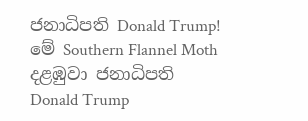ජනාධිපති Donald Trump! මේ Southern Flannel Moth දළඹුවා ජනාධිපති Donald Trump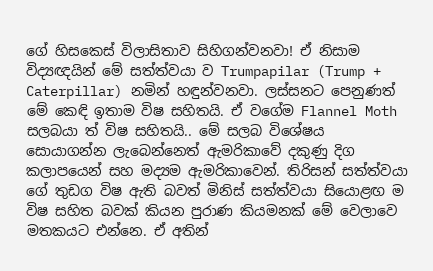ගේ හිසකෙස් විලාසිතාව සිහිගන්වනවා! ඒ නිසාම විද්‍යඥයින් මේ සත්ත්වයා ව Trumpapilar (Trump + Caterpillar) නමින් හඳුන්වනවා. ලස්සනට පෙනුණත් මේ කෙඳි ඉතාම විෂ සහිතයි. ඒ වගේම Flannel Moth සලබයා ත් විෂ සහිතයි.. මේ සලබ විශේෂය සොයාගන්න ලැබෙන්නෙත් ඇමරිකාවේ දකුණු දිග කලාපයෙන් සහ මද්‍යම ඇමරිකාවෙන්. තිරිසන් සත්ත්වයා ගේ තුඩග විෂ ඇති බවත් මිනිස් සත්ත්වයා සියොළඟ ම විෂ සහිත බවක් කියන පුරාණ කියමනක් මේ වෙලාවෙ මතකයට එන්නෙ. ඒ අතින්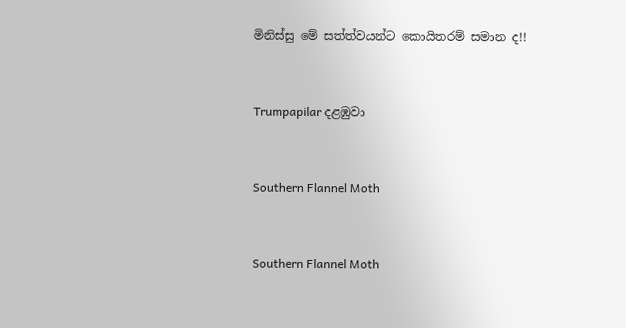මිනිස්සු මේ සත්ත්වයන්ට කොයිතරම් සමාන ද!!


Trumpapilar දළඹුවා


Southern Flannel Moth


Southern Flannel Moth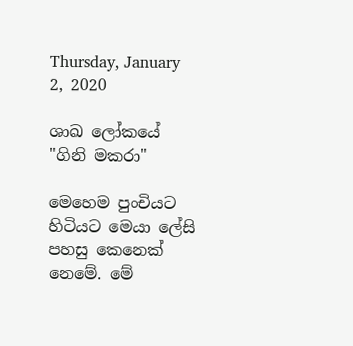Thursday, January 2, 2020

ශාඛ ලෝකයේ "ගිනි මකරා"

මෙහෙම පුංචියට හිටියට මෙයා ලේසි පහසු කෙනෙක් නෙමේ. මේ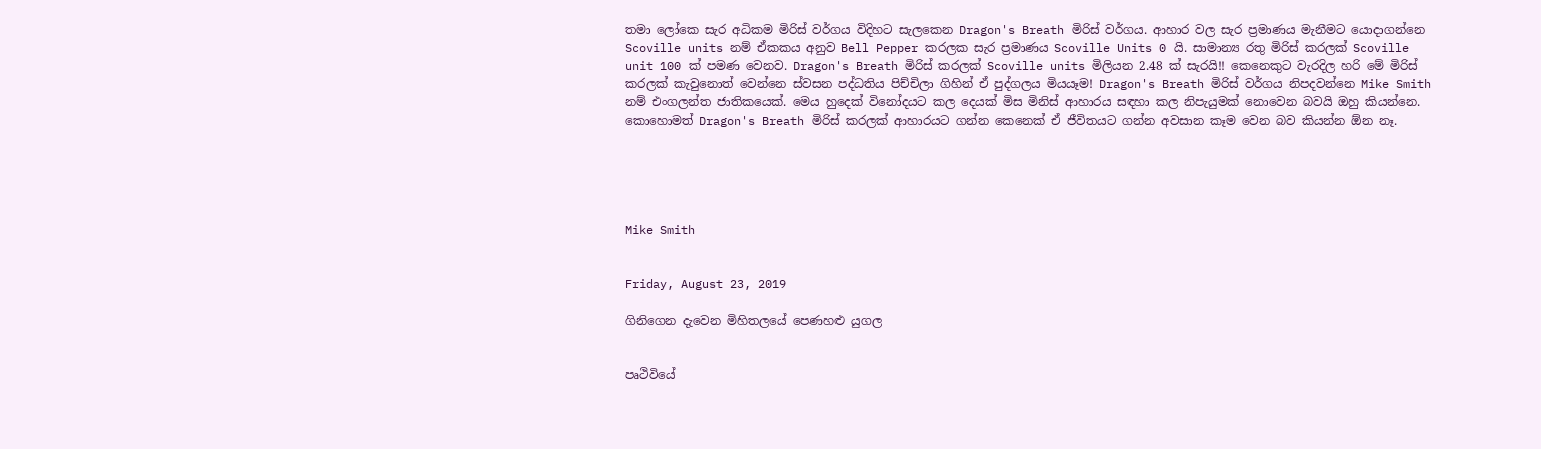තමා ලෝකෙ සැර අධිකම මිරිස් වර්ගය විදිහට සැලකෙන Dragon's Breath මිරිස් වර්ගය. ආහාර වල සැර ප්‍රමාණය මැනීමට යොදාගන්නෙ Scoville units නම් ඒකකය අනුව Bell Pepper කරලක සැර ප්‍රමාණය Scoville Units 0 යි. සාමාන්‍ය රතු මිරිස් කරලක් Scoville unit 100 ක් පමණ වෙනව. Dragon's Breath මිරිස් කරලක් Scoville units මිලියන 2.48 ක් සැරයි!! කෙනෙකුට වැරදිල හරි මේ මිරිස් කරලක් කැවුනොත් වෙන්නෙ ස්වසන පද්ධතිය පිච්චිලා ගිහින් ඒ පුද්ගලය මියයෑම! Dragon's Breath මිරිස් වර්ගය නිපදවන්නෙ Mike Smith නම් එංගලන්ත ජාතිකයෙක්. මෙය හුදෙක් විනෝදයට කල දෙයක් මිස මිනිස් ආහාරය සඳහා කල නිපැයුමක් නොවෙන බවයි ඔහු කියන්නෙ. කොහොමත් Dragon's Breath මිරිස් ක‍රලක් ආහාරයට ගන්න කෙනෙක් ඒ ජීවිතයට ගන්න අවසාන කෑම වෙන බව කියන්න ඕන නෑ.





Mike Smith


Friday, August 23, 2019

ගිනිගෙන දැවෙන මිහිතලයේ පෙණහළු යුගල


පෘථිවියේ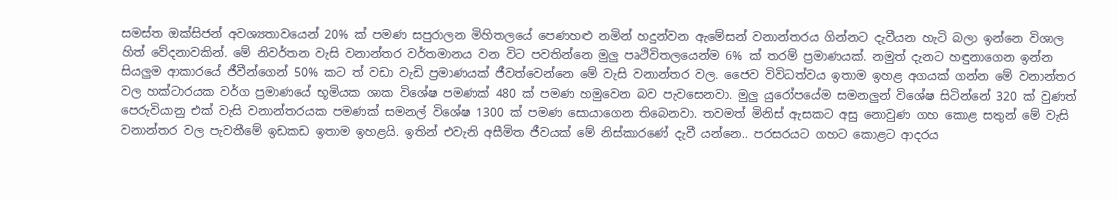සමස්ත ඔක්සිජන් අවශ්‍යතාවයෙන් 20% ක් පමණ සපුරාලන මිහිතලයේ පෙණහළු නමින් හදුන්වන ඇමේසන් වනාන්තරය ගින්නට දැවීයන හැටි බලා ඉන්නෙ විශාල හිත් වේදනාවකින්. මේ නිවර්තන වැසි වනාන්තර වර්තමානය වන විට පවතින්නෙ මුලු පෘථිවිතලයෙන්ම 6% ක් තරම් ප්‍රමාණයක්. නමුත් දැනට හඳුනාගෙන ඉන්න සියලුම ආකාරයේ ජීවීන්ගෙන් 50% කට ත් වඩා වැඩි ප්‍රමාණයක් ජීවත්වෙන්නෙ මේ වැසි වනාන්තර වල. ජෛව විවිධත්වය ඉතාම ඉහළ අගයක් ගන්න මේ වනාන්තර වල හක්ටාරයක වර්ග ප්‍රමාණයේ භූමියක ශාක විශේෂ පමණක් 480 ක් පමණ හමුවෙන බව පැවසෙනවා. මුලු යුරෝපයේම සමනලුන් විශේෂ සිටින්නේ 320 ක් වුණත් පෙරුවියානු එක් වැසි වනාන්තරයක පමණක් සමනල් විශේෂ 1300 ක් පමණ සොයාගෙන තිබෙනවා. තවමත් මිනිස් ඇසකට අසු නොවුණ ගහ කොළ සතුන් මේ වැසි වනාන්තර වල පැවතීමේ ඉඩකඩ ඉතාම ඉහළයි. ඉතින් එවැනි අසීමිත ජීවයක් මේ නිස්කාරණේ දැවී යන්නෙ.. පරසරයට ගහට කොළට ආදරය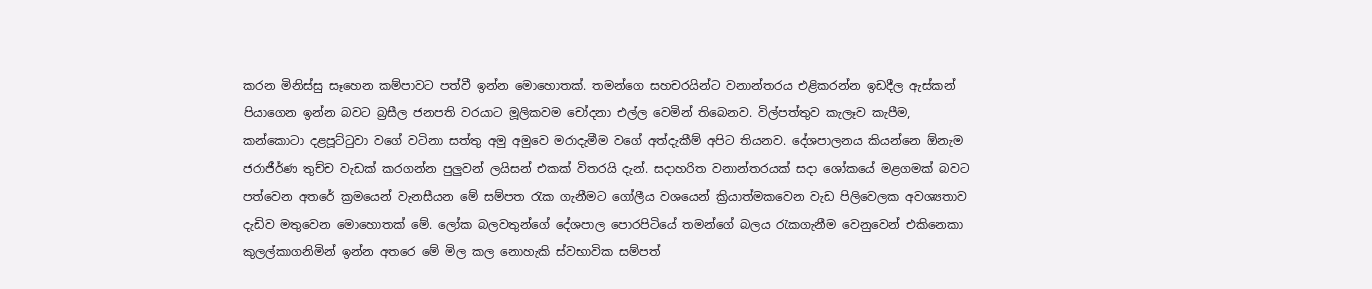කරන මිනිස්සු සෑහෙන කම්පාවට පත්වී ඉන්න මොහොතක්. තමන්ගෙ සහචරයින්ට වනාන්තරය එළිකරන්න ඉඩදීල ඇස්කන් පියාගෙන ඉන්න බවට බ්‍රසීල ජනපති වරයාට මූලිකවම චෝදනා එල්ල වෙමින් තිබෙනව. විල්පත්තුව කැලෑව කැපීම, කන්කොටා දළපූට්ටුවා වගේ වටිනා සත්තු අමු අමුවෙ මරාදැමීම වගේ අත්දැකීම් අපිට තියනව. දේශපාලනය කියන්නෙ ඕනැම ජරාජීර්ණ තුච්ච වැඩක් කරගන්න පුලුවන් ලයිසන් එකක් විතරයි දැන්. සදාහරිත වනාන්තරයක් සදා ශෝකයේ මළගමක් බවට පත්වෙන අතරේ ක්‍රමයෙන් වැනසීයන මේ සම්පත රැක ගැනීමට ගෝලීය වශයෙන් ක්‍රියාත්මකවෙන වැඩ පිලිවෙලක අවශ්‍යතාව දැඩිව මතුවෙන මොහොතක් මේ. ලෝක බලවතුන්ගේ දේශපාල පොරපිටියේ තමන්ගේ බලය රැකගැනීම වෙනුවෙන් එකිනෙකා කුලල්කාගනිමින් ඉන්න අතරෙ මේ මිල කල නොහැකි ස්වභාවික සම්පත්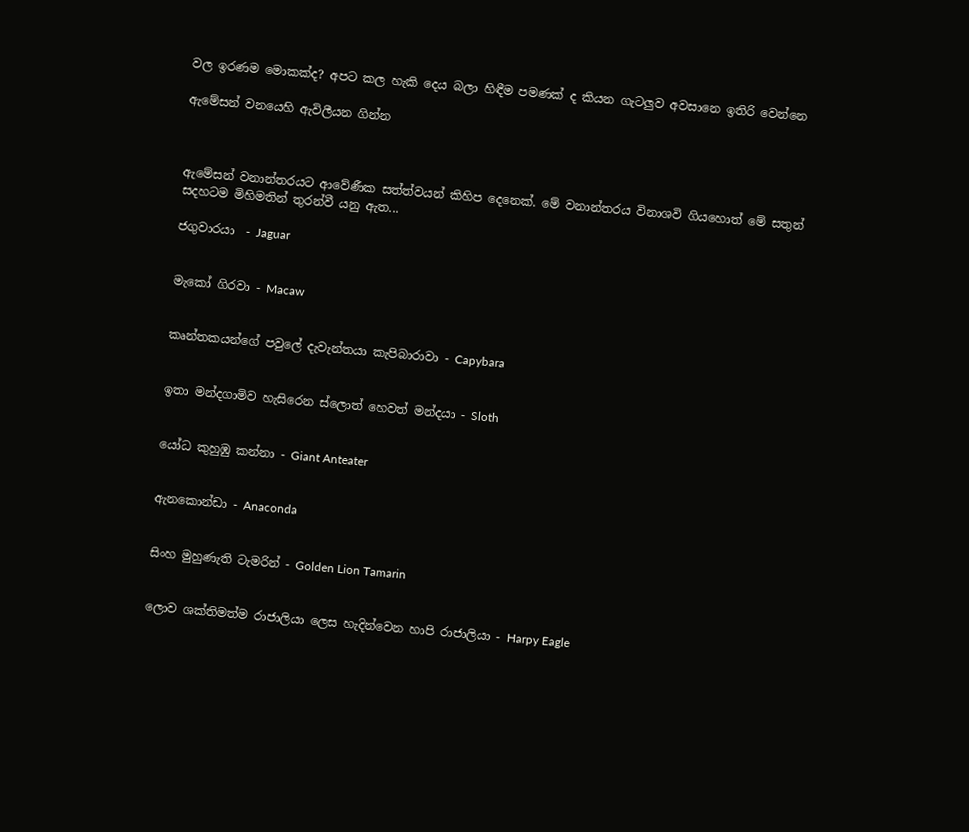වල ඉරණම මොකක්ද? අපට කල හැකි දෙය බලා හිඳීම පමණක් ද කියන ගැටලුව අවසානෙ ඉතිරි වෙන්නෙ

ඇමේසන් වනයෙහි ඇවිලීයන ගින්න



ඇමේසන් වනාන්තරයට ආවේණීක සත්ත්වයන් කිහිප දෙනෙක්. මේ වනාන්තරය විනාශවි ගියහොත් මේ සතුන් සදහටම මිහිමතින් තුරන්වී යනු ඇත...

ජගුවාරයා  - Jaguar


මැකෝ ගිරවා - Macaw


කෘන්තකයන්ගේ පවුලේ දැවැන්තයා කැපිබාරාවා - Capybara


ඉතා මන්දගාමිව හැසිරෙන ස්ලොත් හෙවත් මන්දයා - Sloth


යෝධ කුහුඹු කන්නා - Giant Anteater


ඇනකොන්ඩා - Anaconda


සිංහ මුහුණැති ටැමරින් - Golden Lion Tamarin


ලොව ශක්තිමත්ම රාජාලියා ලෙස හැදින්වෙන හාපි රාජාලියා - Harpy Eagle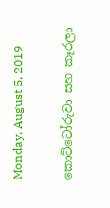Monday, August 5, 2019

කොට්ටෝරුවා සහ කෑරලා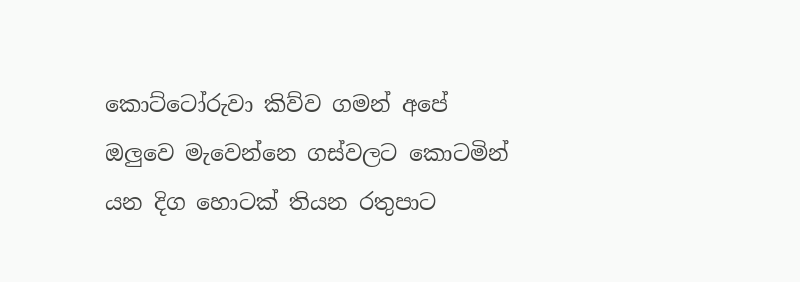කොට්ටෝරුවා කිව්ව ගමන් අපේ ඔලුවෙ මැවෙන්නෙ ගස්වලට කොටමින් යන දිග හොටක් තියන රතුපාට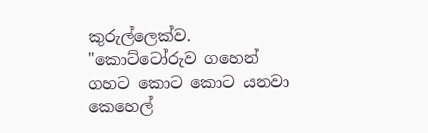කුරුල්ලෙක්ව. "කොට්ටෝරුව ගහෙන් ගහට කොට කොට යනවා කෙහෙල්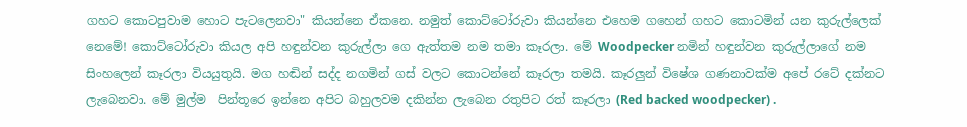ගහට කොටපුවාම හොට පැටලෙනවා" කියන්නෙ ඒකනෙ. නමුත් කොට්ටෝරුවා කියන්නෙ එහෙම ගහෙන් ගහට කොටමින් යන කුරුල්ලෙක් නෙමේ! කොට්ටෝරුවා කියල අපි හඳුන්වන කුරුල්ලා ගෙ ඇත්තම නම තමා කෑරලා. මේ Woodpecker නමින් හඳුන්වන කුරුල්ලාගේ නම සිංහලෙන් කෑරලා වියයුතුයි. මග හඬින් සද්ද නගමින් ගස් වලට කොටන්නේ කෑරලා තමයි. කෑරලුන් විෂේශ ගණනාවක්ම අපේ රටේ දක්නට ලැබෙනවා. මේ මුල්ම  පින්තූරෙ ඉන්නෙ අපිට බහුලවම දකින්න ලැබෙන රතුපිට රත් කෑරලා (Red backed woodpecker) .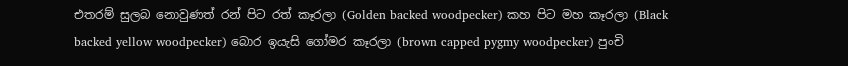එතරම් සුලබ නොවුණත් රන් පිට රත් කෑරලා (Golden backed woodpecker) කහ පිට මහ කෑරලා (Black backed yellow woodpecker) බොර ඉයැසි ගෝමර කෑරලා (brown capped pygmy woodpecker) පුංචි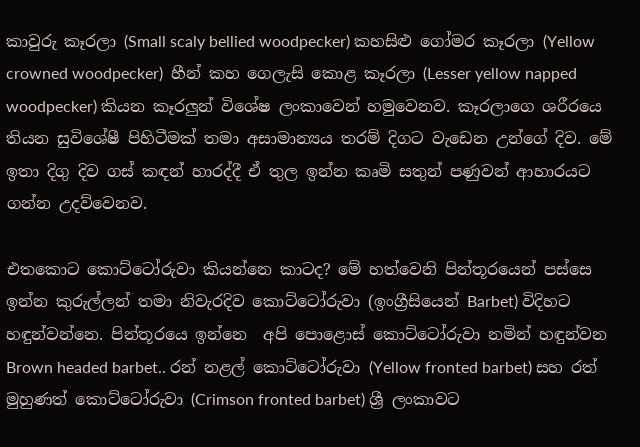කාවුරු කෑරලා (Small scaly bellied woodpecker) කහසිළු ගෝමර කෑරලා (Yellow crowned woodpecker)  හීන් කහ ගෙලැසි කොළ කෑරලා (Lesser yellow napped woodpecker) කියන කෑරලුන් විශේෂ ලංකාවෙන් හමුවෙනව. කෑරලාගෙ ශරීරයෙ තියන සුවිශේෂී පිහිටීමක් තමා අසාමාන්‍යය තරම් දිගට වැඩෙන උන්ගේ දිව. මේ ඉතා දිගු දිව ගස් කඳන් හාරද්දී ඒ තුල ඉන්න කෘමි සතුන් පණුවන් ආහාරයට ගන්න උදව්වෙනව.

එතකොට කොට්ටෝරුවා කියන්නෙ කාටද? මේ හත්වෙනි පින්තූරයෙන් පස්සෙ ඉන්න කුරුල්ලන් තමා නිවැරදිව කොට්ටෝරුවා (ඉංග්‍රීසියෙන් Barbet) විදිහට හඳුන්වන්නෙ. පින්තූරයෙ ඉන්නෙ  අපි පොළොස් කොට්ටෝරුවා නමින් හඳුන්වන Brown headed barbet.. රන් නළල් කොට්ටෝරුවා (Yellow fronted barbet) සහ රත් මුහුණත් කොට්ටෝරුවා (Crimson fronted barbet) ශ්‍රී ලංකාවට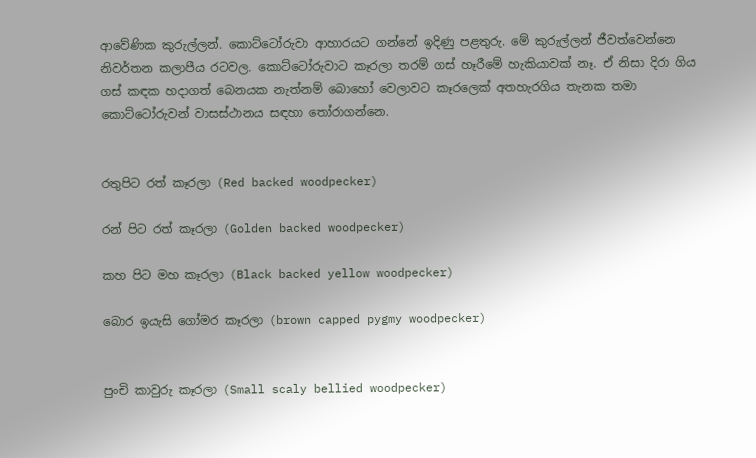ආවේණික කුරුල්ලන්. කොට්ටෝරුවා ආහාරයට ගන්නේ ඉදිණු පළතුරු. මේ කුරුල්ලන් ජීවත්වෙන්නෙ නිවර්තන කලාපීය රටවල. කොට්ටෝරුවාට කෑරලා තරම් ගස් හෑරීමේ හැකියාවක් නෑ. ඒ නිසා දිරා ගිය ගස් කඳක හදාගත් බෙනයක නැත්නම් බොහෝ වෙලාවට කෑරලෙක් අතහැරගිය තැනක තමා කොට්ටෝරුවන් වාසස්ථානය සඳහා තෝරාගන්නෙ.


රතුපිට රත් කෑරලා (Red backed woodpecker)

රන් පිට රත් කෑරලා (Golden backed woodpecker)

කහ පිට මහ කෑරලා (Black backed yellow woodpecker)

බොර ඉයැසි ගෝමර කෑරලා (brown capped pygmy woodpecker)


පුංචි කාවුරු කෑරලා (Small scaly bellied woodpecker)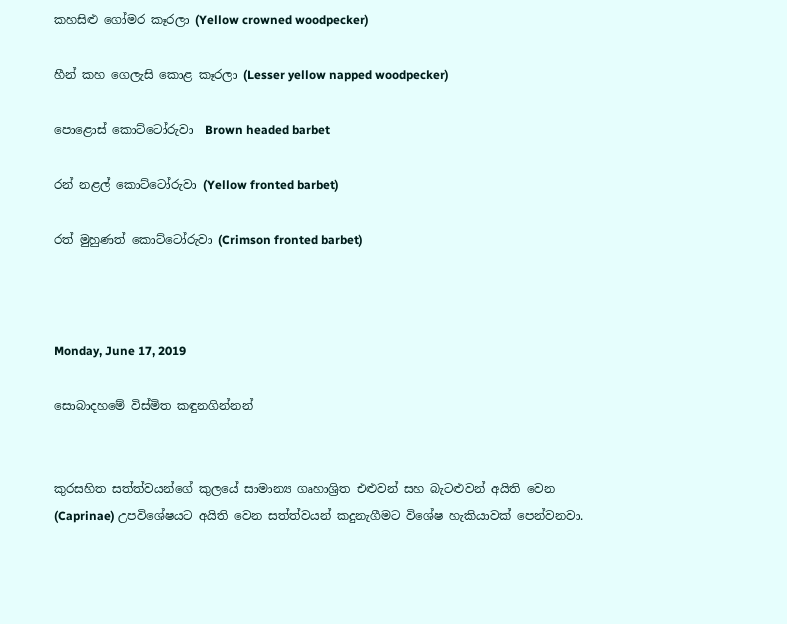කහසිළු ගෝමර කෑරලා (Yellow crowned woodpecker)

හීන් කහ ගෙලැසි කොළ කෑරලා (Lesser yellow napped woodpecker)

පොළොස් කොට්ටෝරුවා  Brown headed barbet

රන් නළල් කොට්ටෝරුවා (Yellow fronted barbet)

රත් මුහුණත් කොට්ටෝරුවා (Crimson fronted barbet)



Monday, June 17, 2019

සොබාදහමේ විස්මිත කඳුනගින්නන්


කුරසහිත සත්ත්වයන්ගේ කුලයේ සාමාන්‍ය ගෘහාශ්‍රිත එළුවන් සහ බැටළුවන් අයිති වෙන (Caprinae) උපවිශේෂයට අයිති වෙන සත්ත්වයන් කදුනැගීමට විශේෂ හැකියාවක් පෙන්වනවා.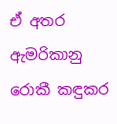ඒ අතර ඇමරිකානු රොකී කඳුකර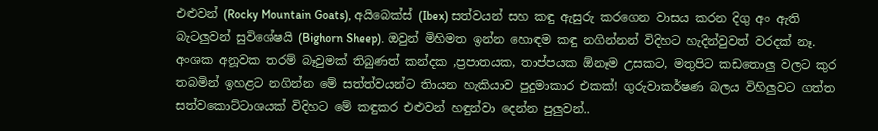එළුවන් (Rocky Mountain Goats), අයිබෙක්ස් (Ibex) සත්වයන් සහ කඳු ඇසුරු කරගෙන වාසය කරන දිගු අං ඇති බැටලුවන් සුවිශේෂයි (Bighorn Sheep). ඔවුන් මිහිමත ඉන්න හොඳම කඳු නගින්නන් විදිහට හැදින්වුවත් වරදක් නෑ.  අංශක අනූවක තරම් බෑවුමක් තිබුණත් කන්දක ,ප්‍රපාතයක, තාප්පයක ඕනෑම උසකට, මතුපිට කඩතොලු වලට කුර තබමින් ඉහළට නගින්න මේ සත්ත්වයන්ට තිායන හැකියාව පුදුමාකාර එකක්! ගුරුවාකර්ෂණ බලය විහිලුවට ගත්ත සත්වකොට්ටාශයක් විදිහට මේ කඳුකර එළුවන් හඳුන්වා දෙන්න පුලුවන්..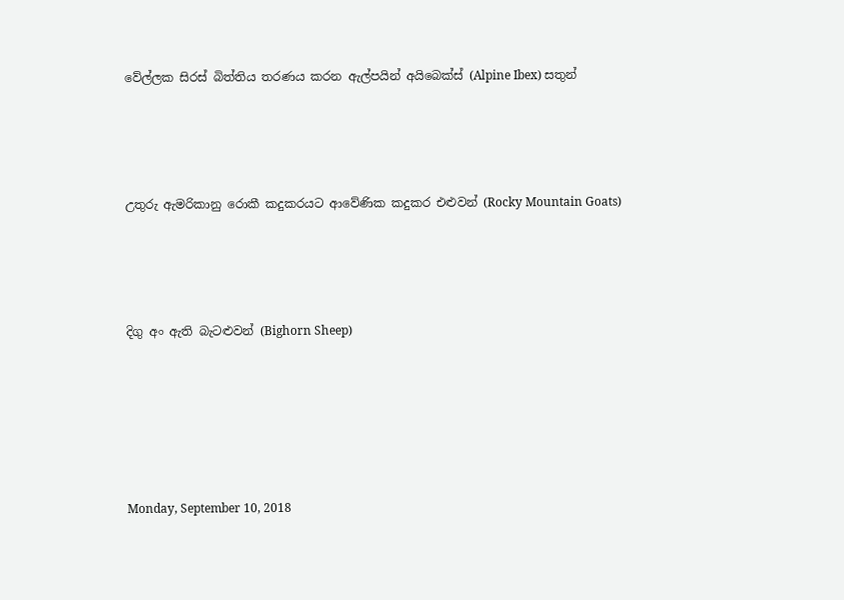වේල්ලක සිරස් බිත්තිය තරණය කරන ඇල්පයින් අයිබෙක්ස් (Alpine Ibex) සතුන්




උතුරු ඇමරිකානු රොකී කදුකරයට ආවේණික කදුකර එළුවන් (Rocky Mountain Goats)




දිගු අං ඇති බැටළුවන් (Bighorn Sheep)






Monday, September 10, 2018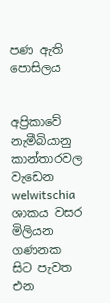පණ ඇති පොසිලය


අප්‍රිකාවේ නැමීබියානු කාන්තාරවල වැඩෙන welwitschia ශාකය වසර මිලියන ගණනක සිට පැවත එන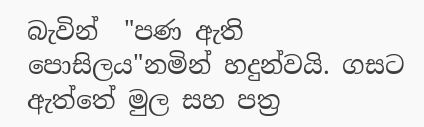බැවින්  "පණ ඇති පොසිලය"නමින් හදුන්වයි. ගසට ඇත්තේ මුල සහ පත්‍ර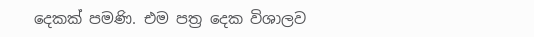දෙකක් පමණි. එම පත්‍ර දෙක විශාලව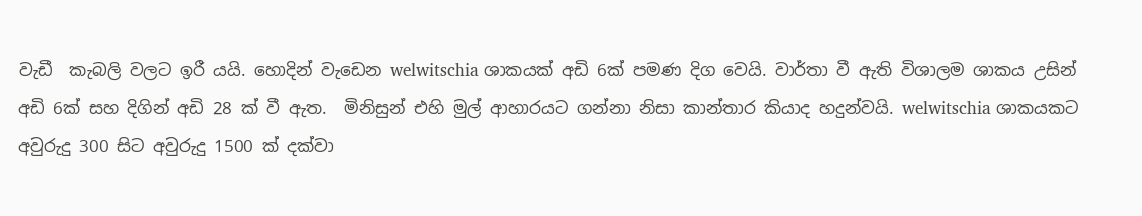වැඩී  කැබලි වලට ඉරී යයි. හොදින් වැඩෙන welwitschia ශාකයක් අඩි 6ක් පමණ දිග වෙයි. වාර්තා වී ඇති විශාලම ශාකය උසින් අඩි 6ක් සහ දිගින් අඩි 28 ක් වී ඇත.  මිනිසුන් එහි මුල් ආහාරයට ගන්නා නිසා කාන්තාර කියාද හදුන්වයි. welwitschia ශාකයකට අවුරුදු 300 සිට අවුරුදු 1500 ක් දක්වා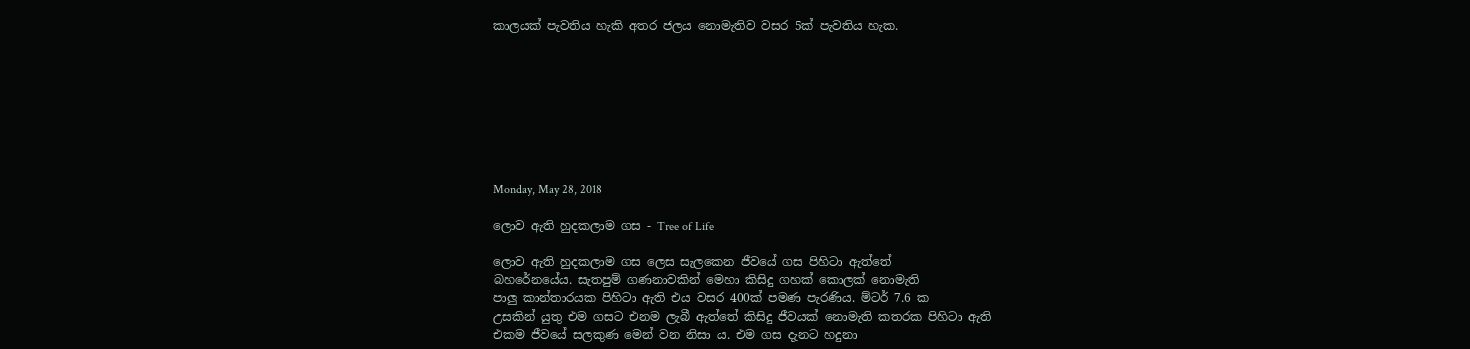කාලයක් පැවතිය හැකි අතර ජලය නොමැතිව වසර 5ක් පැවතිය හැක.








Monday, May 28, 2018

ලොව ඇති හුදකලාම ගස - Tree of Life

ලොව ඇති හුදකලාම ගස ලෙස සැලකෙන ජීවයේ ගස පිහිටා ඇත්තේ
බහරේනයේය. සැතපුම් ගණනාවකින් මෙහා කිසිදු ගහක් කොලක් නොමැති
පාලු කාන්තාරයක පිහිටා ඇති එය වසර 400ක් පමණ පැරණිය. ම්ටර් 7.6 ක
උසකින් යුතු එම ගසට එනම ලැබී ඇත්තේ කිසිදු ජීවයක් නොමැති කතරක පිහිටා ඇති
එකම ජීවයේ සලකුණ මෙන් වන නිසා ය. එම ගස දැනට හදුනා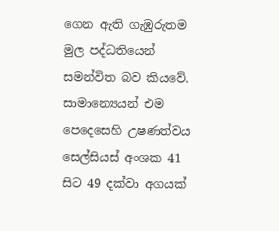ගෙන ඇති ගැඹුරුතම
මුල පද්ධතියෙන්  සමන්විත බව කියවේ. සාමාන්‍යෙයන් එම පෙදෙසෙහි උෂණත්වය
සෙල්සියස් අංශක 41 සිට 49 දක්වා අගයක්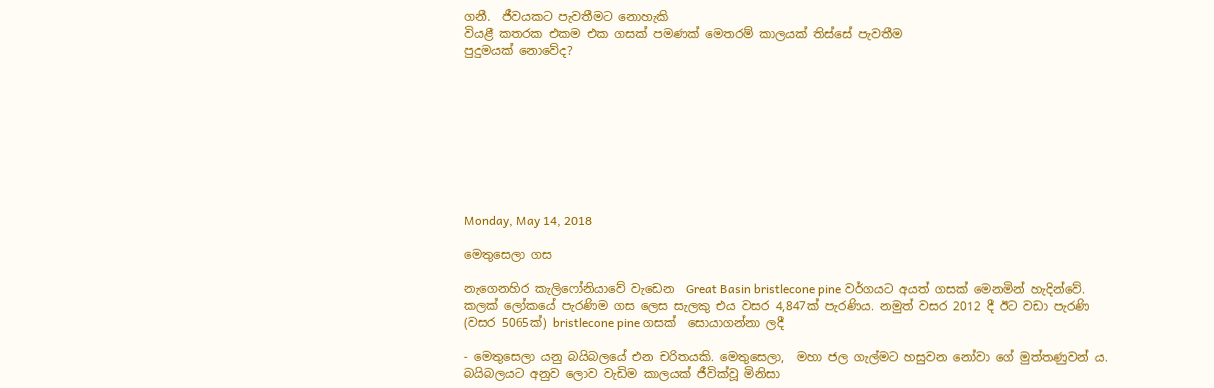ගනී.  ජීවයකට පැවතීමට නොහැකි
වියළී කතරක එකම එක ගසක් පමණක් මෙතරම් කාලයක් තිස්සේ පැවතීම
පුදුමයක් නොවේද?









Monday, May 14, 2018

මෙතුසෙලා ගස

නැගෙනහිර කැලිෆෝනියාවේ වැඩෙන  Great Basin bristlecone pine වර්ගයට අයත් ගසක් මෙනමින් හැදින්වේ.  කලක් ලෝකයේ පැරණිම ගස ලෙස සැලකු එය වසර 4,847ක් පැරණිය. නමුත් වසර 2012 දී ඊට වඩා පැරණි (වසර 5065ක්) bristlecone pine ගසක්  සොයාගන්නා ලදී

- මෙතුසෙලා යනු බයිබලයේ එන චරිතයකි. මෙතුසෙලා,  මහා ජල ගැල්මට හසුවන නෝවා ගේ මුත්තණුවන් ය.  බයිබලයට අනුව ලොව වැඩිම කාලයක් ජීවික්වූ මිනිසා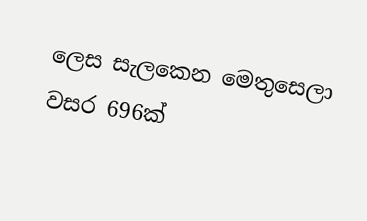ලෙස සැලකෙන මෙතුසෙලා වසර 696ක්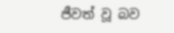ජීවත් වූ බව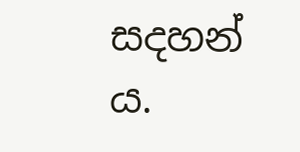සදහන් ය.